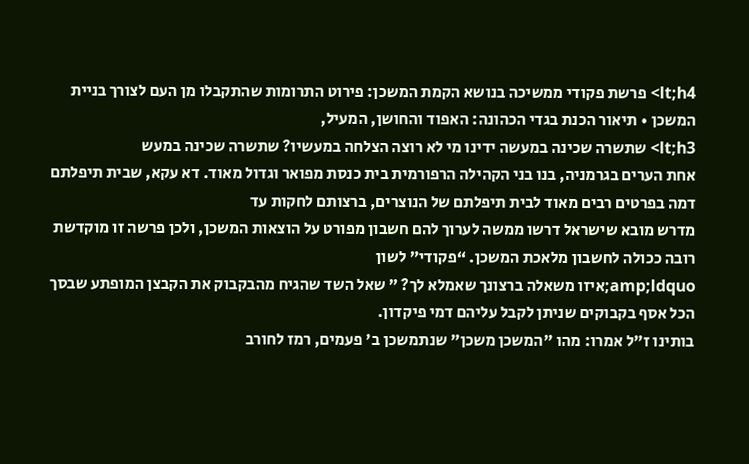lt;h4> פרשת פקודי ממשיכה בנושא הקמת המשכן: פירוט התרומות שהתקבלו מן העם לצורך בניית המשכן • תיאור הכנת בגדי הכהונה: האפוד והחושן, המעיל,
lt;h3> שתשרה שכינה במעשה ידינו מי לא רוצה הצלחה במעשיו? שתשרה שכינה במעש
אחת הערים בגרמניה, בנו בני הקהילה הרפורמית בית כנסת מפואר וגדול מאוד. דא עקא, שבית תיפלתם דמה בפרטים רבים מאוד לבית תיפלתם של הנוצרים, ברצותם לחקות עד
מדרש מובא שישראל דרשו ממשה לערוך להם חשבון מפורט על הוצאות המשכן, ולכן פרשה זו מוקדשת רובה ככולה לחשבון מלאכת המשכן. “פקודי” לשון
amp;ldquo;איזו משאלה ברצונך שאמלא לך? ” שאל השד שהגיח מהבקבוק את הקבצן המופתע שבסך הכל אסף בקבוקים שניתן לקבל עליהם דמי פיקדון.
בותינו ז"ל אמרו: מהו "המשכן משכן" שנתמשכן ב' פעמים, רמז לחורב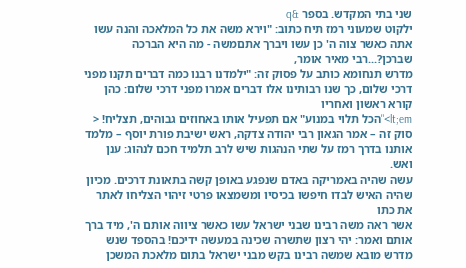שני בתי המקדש. בספר &q
ילקוט שמעוני רמז תיח כתוב: "וירא משה את כל המלאכה והנה עשו אתה כאשר צוה ה' כן עשו ויברך אתםמשה - מה היא הברכה שברכן?...רבי מאיר אומר,
מדרש תנחומא כותב על פסוק זה: "ילמדנו רבנו כמה דברים תקנו מפני דרכי שלום, כך שנו רבותינו אלו דברים אמרו מפני דרכי שלום: כהן קורא ראשון ואחריו
lt;em>"הכל תלוי במנוע" אם תפעיל אותו באחוזים גבוהים, תצליח! <
סוק זה – אמר הגאון רבי יהודה צדקה, ראש ישיבת פורת יוסף – מלמד אותנו בדרך רמז על שתי הנהגות שיש לרב תלמיד חכם לנהוג: ענן ואש.
עשה שהיה באמריקה באדם שנפגע באופן קשה בתאונת דרכים. מכיון שהיה האיש לבדו חיפשו בכיסיו ומשמצאו פרטי זיהוי הצליחו לאתר את כתו
אשר ראה משה רבינו שבני ישראל עשו כאשר ציווה אותם ה', מיד ברך אותם ואמר: יהי רצון שתשרה שכינה במעשה ידיכם! בהספד שנש
מדרש מובא שמשה רבינו בקש מבני ישראל בתום מלאכת המשכן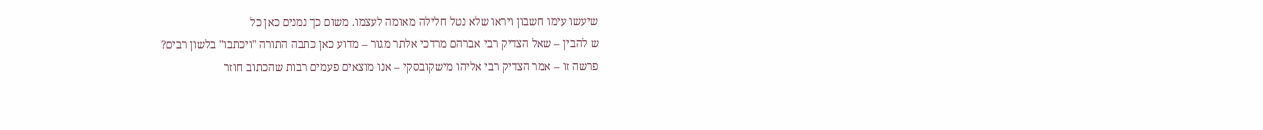שיעשו עימו חשבון ויראו שלא נטל חלילה מאומה לעצמו. משום כך נמנים כאן כל
ש להבין – שאל הצדיק רבי אברהם מרדכי אלתר מגור – מדוע כאן כתבה התורה "ויכתבו" בלשון רבים?
פרשה זו – אמר הצדיק רבי אליהו מישקובסקי – אנו מוצאים פעמים רבות שהכתוב חוזר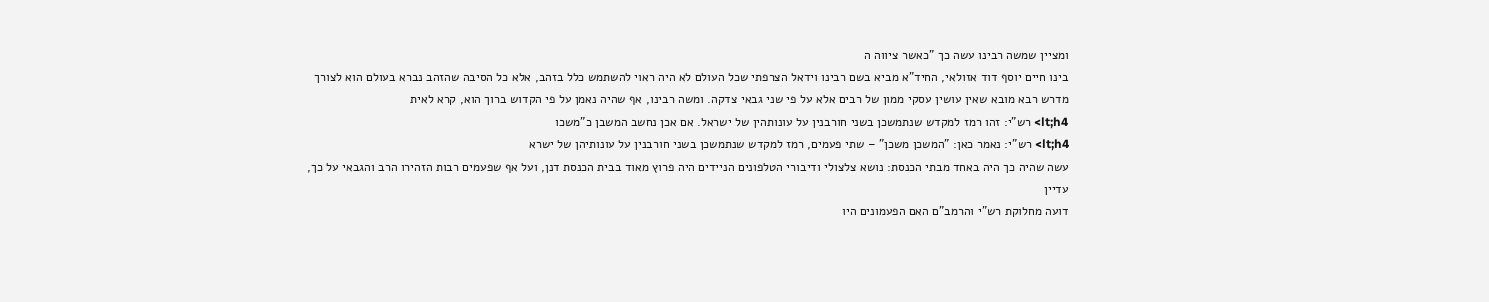ומציין שמשה רבינו עשה כך "כאשר ציווה ה
בינו חיים יוסף דוד אזולאי, החיד"א מביא בשם רבינו וידאל הצרפתי שכל העולם לא היה ראוי להשתמש כלל בזהב, אלא כל הסיבה שהזהב נברא בעולם הוא לצורך
מדרש רבא מובא שאין עושין עסקי ממון של רבים אלא על פי שני גבאי צדקה. ומשה רבינו, אף שהיה נאמן על פי הקדוש ברוך הוא, קרא לאית
lt;h4> רש"י: זהו רמז למקדש שנתמשכן בשני חורבנין על עונותהין של ישראל. אם אכן נחשב המשבן כ"משכו
lt;h4> רש"י: נאמר כאן: "המשכן משכן" – שתי פעמים, רמז למקדש שנתמשכן בשני חורבנין על עונותיהן של ישרא
עשה שהיה כך היה באחד מבתי הכנסת: נושא צלצולי ודיבורי הטלפונים הניידים היה פרוץ מאוד בבית הכנסת דנן, ועל אף שפעמים רבות הזהירו הרב והגבאי על כך, עדיין
דועה מחלוקת רש"י והרמב"ם האם הפעמונים היו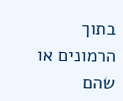בתוך הרמונים או שהם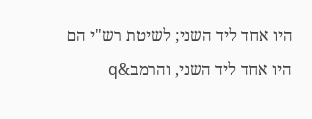היו אחד ליד השני; לשיטת רש"י הם היו אחד ליד השני, והרמב&q